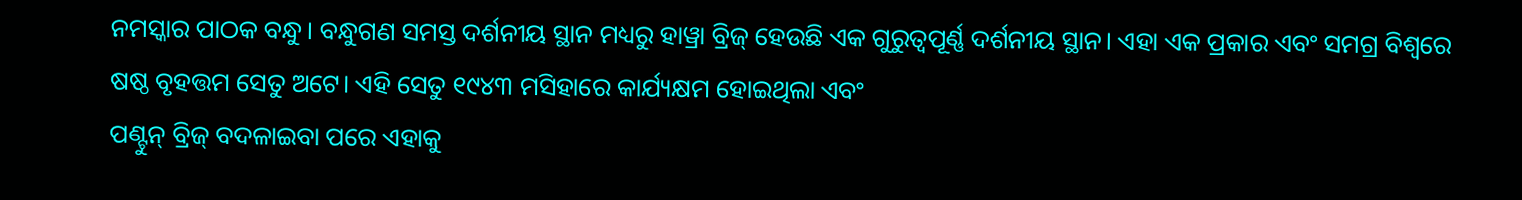ନମସ୍କାର ପାଠକ ବନ୍ଧୁ। ବନ୍ଧୁଗଣ ସମସ୍ତ ଦର୍ଶନୀୟ ସ୍ଥାନ ମଧ୍ୟରୁ ହାୱ୍ରା ବ୍ରିଜ୍ ହେଉଛି ଏକ ଗୁରୁତ୍ୱପୂର୍ଣ୍ଣ ଦର୍ଶନୀୟ ସ୍ଥାନ। ଏହା ଏକ ପ୍ରକାର ଏବଂ ସମଗ୍ର ବିଶ୍ୱରେ ଷଷ୍ଠ ବୃହତ୍ତମ ସେତୁ ଅଟେ। ଏହି ସେତୁ ୧୯୪୩ ମସିହାରେ କାର୍ଯ୍ୟକ୍ଷମ ହୋଇଥିଲା ଏବଂ
ପଣ୍ଟୁନ୍ ବ୍ରିଜ୍ ବଦଳାଇବା ପରେ ଏହାକୁ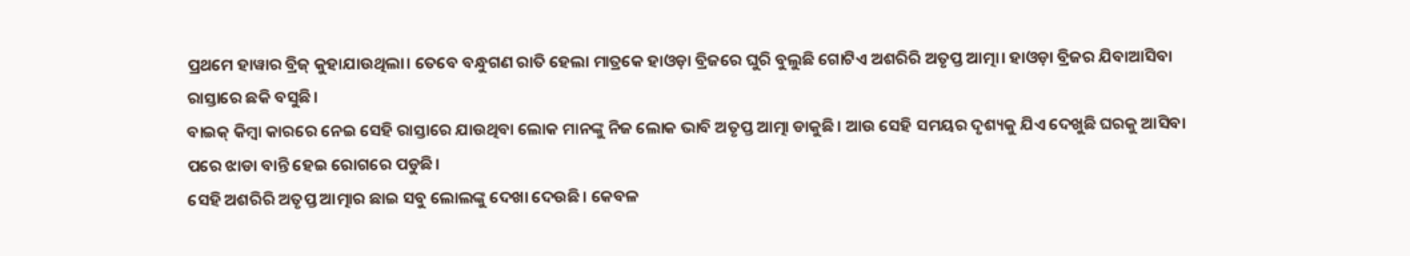ପ୍ରଥମେ ହାୱାର ବ୍ରିଜ୍ କୁହାଯାଉଥିଲା। ତେବେ ବନ୍ଧୁଗଣ ରାତି ହେଲା ମାତ୍ରକେ ହାଓଡ଼ା ବ୍ରିଜରେ ଘୁରି ବୁଲୁଛି ଗୋଟିଏ ଅଶରିରି ଅତୃପ୍ତ ଆତ୍ମା। ହାଓଡ଼ା ବ୍ରିଜର ଯିବାଆସିବା ରାସ୍ତାରେ ଛକି ବସୁଛି।
ବାଇକ୍ କିମ୍ବା କାରରେ ନେଇ ସେହି ରାସ୍ତାରେ ଯାଉଥିବା ଲୋକ ମାନଙ୍କୁ ନିଜ ଲୋକ ଭାବି ଅତୃପ୍ତ ଆତ୍ମା ଡାକୁଛି। ଆଉ ସେହି ସମୟର ଦୃଶ୍ୟକୁ ଯିଏ ଦେଖୁଛି ଘରକୁ ଆସିବା ପରେ ଝାଡା ବାନ୍ତି ହେଇ ରୋଗରେ ପଡୁଛି।
ସେହି ଅଶରିରି ଅତୃପ୍ତ ଆତ୍ମାର ଛାଇ ସବୁ ଲୋଲଙ୍କୁ ଦେଖା ଦେଉଛି। କେବଳ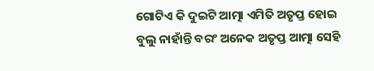ଗୋଟିଏ କି ଦୁଇଟି ଆତ୍ମା ଏମିତି ଅତୃପ୍ତ ହୋଇ ବୁଲୁ ନାହାଁନ୍ତି ବରଂ ଅନେକ ଅତୃପ୍ତ ଆତ୍ମା ସେହି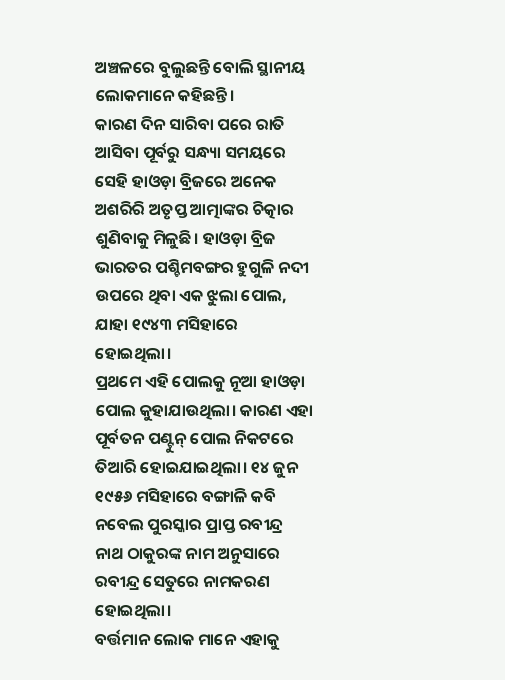ଅଞ୍ଚଳରେ ବୁଲୁଛନ୍ତି ବୋଲି ସ୍ଥାନୀୟ ଲୋକମାନେ କହିଛନ୍ତି।
କାରଣ ଦିନ ସାରିବା ପରେ ରାତି ଆସିବା ପୂର୍ବରୁ ସନ୍ଧ୍ୟା ସମୟରେ ସେହି ହାଓଡ଼ା ବ୍ରିଜରେ ଅନେକ ଅଶରିରି ଅତୃପ୍ତ ଆତ୍ମାଙ୍କର ଚିତ୍କାର ଶୁଣିବାକୁ ମିଳୁଛି। ହାଓଡ଼ା ବ୍ରିଜ ଭାରତର ପଶ୍ଚିମବଙ୍ଗର ହୁଗୁଳି ନଦୀ ଉପରେ ଥିବା ଏକ ଝୁଲା ପୋଲ, ଯାହା ୧୯୪୩ ମସିହାରେ ହୋଇଥିଲା।
ପ୍ରଥମେ ଏହି ପୋଲକୁ ନୂଆ ହାଓଡ଼ା ପୋଲ କୁହାଯାଉଥିଲା। କାରଣ ଏହା ପୂର୍ବତନ ପଣ୍ଟୁନ୍ ପୋଲ ନିକଟରେ ତିଆରି ହୋଇଯାଇଥିଲା। ୧୪ ଜୁନ ୧୯୫୬ ମସିହାରେ ବଙ୍ଗାଳି କବି ନବେଲ ପୁରସ୍କାର ପ୍ରାପ୍ତ ରବୀନ୍ଦ୍ର ନାଥ ଠାକୁରଙ୍କ ନାମ ଅନୁସାରେ ରବୀନ୍ଦ୍ର ସେତୁରେ ନାମକରଣ ହୋଇଥିଲା।
ବର୍ତ୍ତମାନ ଲୋକ ମାନେ ଏହାକୁ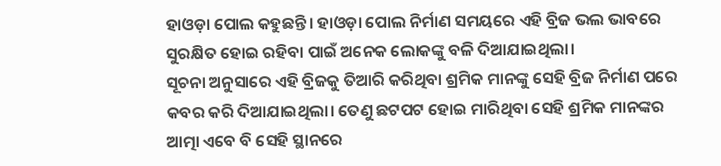ହାଓଡ଼ା ପୋଲ କହୁଛନ୍ତି। ହାଓଡ଼ା ପୋଲ ନିର୍ମାଣ ସମୟରେ ଏହି ବ୍ରିଜ ଭଲ ଭାବରେ ସୁରକ୍ଷିତ ହୋଇ ରହିବା ପାଇଁ ଅନେକ ଲୋକଙ୍କୁ ବଳି ଦିଆଯାଇଥିଲା।
ସୂଚନା ଅନୁସାରେ ଏହି ବ୍ରିଜକୁ ତିଆରି କରିଥିବା ଶ୍ରମିକ ମାନଙ୍କୁ ସେହି ବ୍ରିଜ ନିର୍ମାଣ ପରେ କବର କରି ଦିଆଯାଇଥିଲା। ତେଣୁ ଛଟପଟ ହୋଇ ମାରିଥିବା ସେହି ଶ୍ରମିକ ମାନଙ୍କର ଆତ୍ମା ଏବେ ବି ସେହି ସ୍ଥାନରେ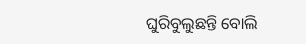ଘୁରିବୁଲୁଛନ୍ତି ବୋଲି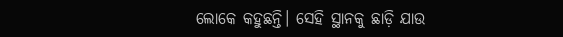ଲୋକେ କହୁଛନ୍ତି। ସେହି ସ୍ଥାନକୁ ଛାଡ଼ି ଯାଉ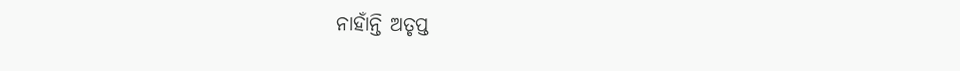ନାହାଁନ୍ତି ଅତୃପ୍ତ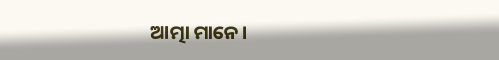ଆତ୍ମା ମାନେ।